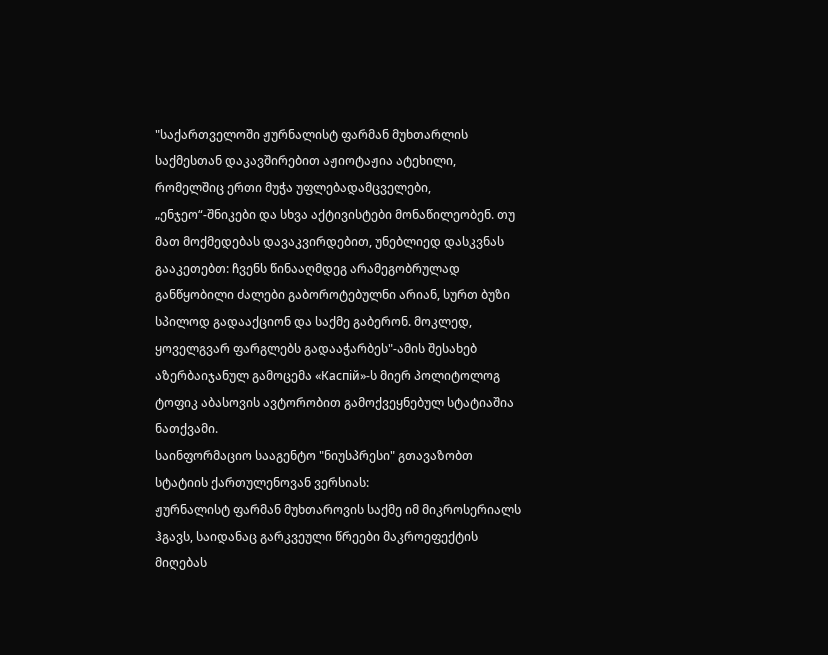"საქართველოში ჟურნალისტ ფარმან მუხთარლის საქმესთან დაკავშირებით აჟიოტაჟია ატეხილი, რომელშიც ერთი მუჭა უფლებადამცველები,
„ენჯეო“-შნიკები და სხვა აქტივისტები მონაწილეობენ. თუ მათ მოქმედებას დავაკვირდებით, უნებლიედ დასკვნას გააკეთებთ: ჩვენს წინააღმდეგ არამეგობრულად განწყობილი ძალები გაბოროტებულნი არიან, სურთ ბუზი სპილოდ გადააქციონ და საქმე გაბერონ. მოკლედ, ყოველგვარ ფარგლებს გადააჭარბეს"-ამის შესახებ აზერბაიჯანულ გამოცემა «Каспiй»-ს მიერ პოლიტოლოგ ტოფიკ აბასოვის ავტორობით გამოქვეყნებულ სტატიაშია ნათქვამი.
საინფორმაციო სააგენტო "ნიუსპრესი" გთავაზობთ სტატიის ქართულენოვან ვერსიას:
ჟურნალისტ ფარმან მუხთაროვის საქმე იმ მიკროსერიალს ჰგავს, საიდანაც გარკვეული წრეები მაკროეფექტის მიღებას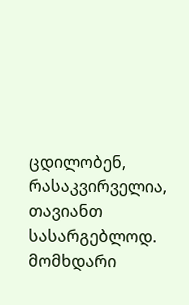ცდილობენ, რასაკვირველია, თავიანთ სასარგებლოდ. მომხდარი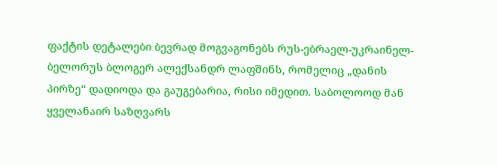ფაქტის დეტალები ბევრად მოგვაგონებს რუს-ებრაელ-უკრაინელ-ბელორუს ბლოგერ ალექსანდრ ლაფშინს, რომელიც „დანის პირზე“ დადიოდა და გაუგებარია, რისი იმედით. საბოლოოდ მან ყველანაირ საზღვარს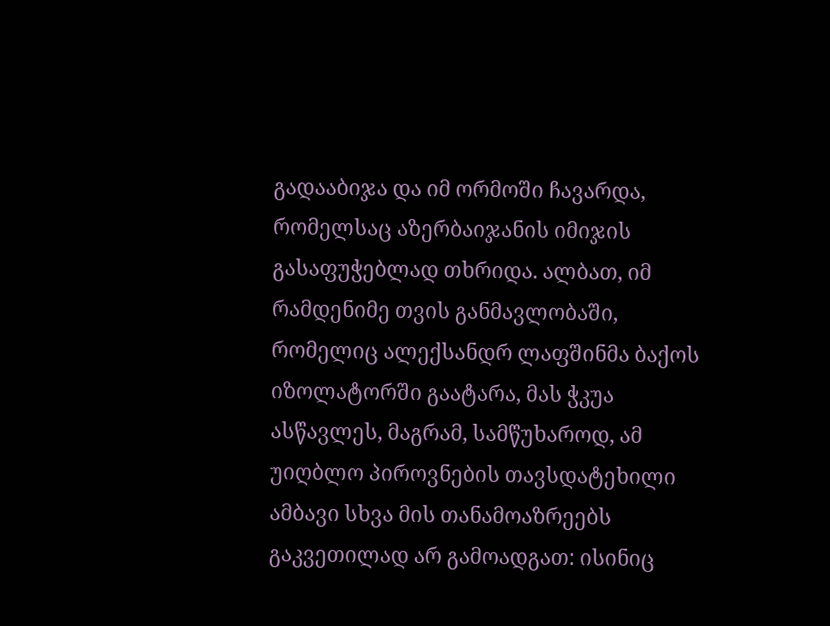გადააბიჯა და იმ ორმოში ჩავარდა, რომელსაც აზერბაიჯანის იმიჯის გასაფუჭებლად თხრიდა. ალბათ, იმ რამდენიმე თვის განმავლობაში, რომელიც ალექსანდრ ლაფშინმა ბაქოს იზოლატორში გაატარა, მას ჭკუა ასწავლეს, მაგრამ, სამწუხაროდ, ამ უიღბლო პიროვნების თავსდატეხილი ამბავი სხვა მის თანამოაზრეებს გაკვეთილად არ გამოადგათ: ისინიც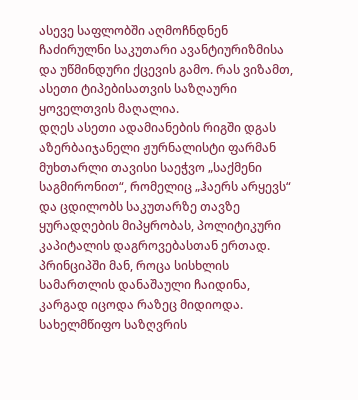ასევე საფლობში აღმოჩნდნენ ჩაძირულნი საკუთარი ავანტიურიზმისა და უწმინდური ქცევის გამო. რას ვიზამთ, ასეთი ტიპებისათვის საზღაური ყოველთვის მაღალია.
დღეს ასეთი ადამიანების რიგში დგას აზერბაიჯანელი ჟურნალისტი ფარმან მუხთარლი თავისი საეჭვო „საქმენი საგმირონით“, რომელიც „ჰაერს არყევს“ და ცდილობს საკუთარზე თავზე ყურადღების მიპყრობას, პოლიტიკური კაპიტალის დაგროვებასთან ერთად. პრინციპში მან, როცა სისხლის სამართლის დანაშაული ჩაიდინა, კარგად იცოდა რაზეც მიდიოდა. სახელმწიფო საზღვრის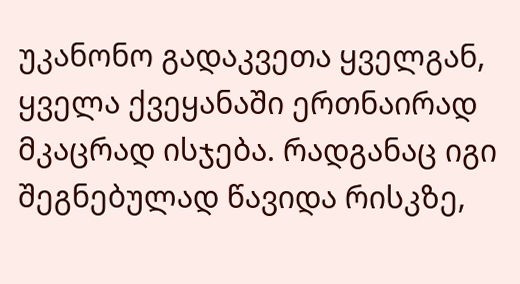უკანონო გადაკვეთა ყველგან, ყველა ქვეყანაში ერთნაირად მკაცრად ისჯება. რადგანაც იგი შეგნებულად წავიდა რისკზე,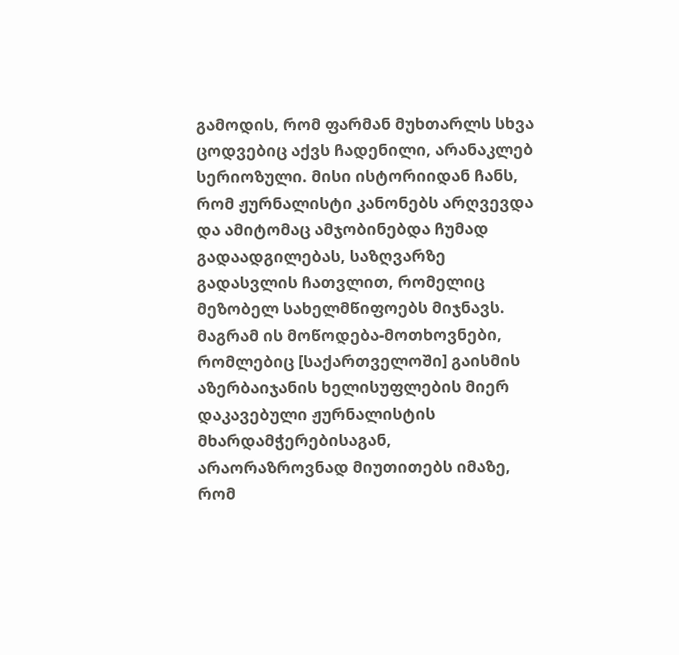გამოდის, რომ ფარმან მუხთარლს სხვა ცოდვებიც აქვს ჩადენილი, არანაკლებ სერიოზული. მისი ისტორიიდან ჩანს, რომ ჟურნალისტი კანონებს არღვევდა და ამიტომაც ამჯობინებდა ჩუმად გადაადგილებას, საზღვარზე გადასვლის ჩათვლით, რომელიც მეზობელ სახელმწიფოებს მიჯნავს. მაგრამ ის მოწოდება-მოთხოვნები, რომლებიც [საქართველოში] გაისმის აზერბაიჯანის ხელისუფლების მიერ დაკავებული ჟურნალისტის მხარდამჭერებისაგან, არაორაზროვნად მიუთითებს იმაზე, რომ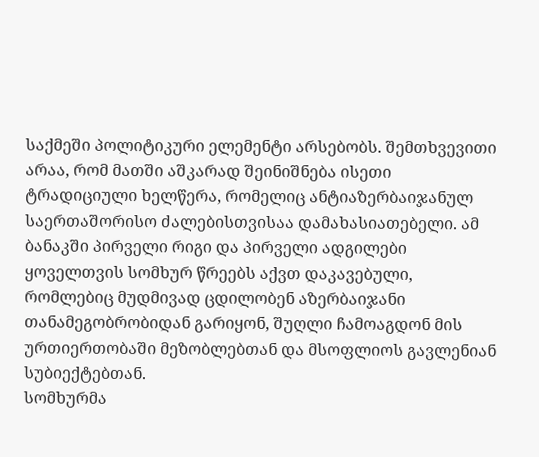საქმეში პოლიტიკური ელემენტი არსებობს. შემთხვევითი არაა, რომ მათში აშკარად შეინიშნება ისეთი ტრადიციული ხელწერა, რომელიც ანტიაზერბაიჯანულ საერთაშორისო ძალებისთვისაა დამახასიათებელი. ამ ბანაკში პირველი რიგი და პირველი ადგილები ყოველთვის სომხურ წრეებს აქვთ დაკავებული, რომლებიც მუდმივად ცდილობენ აზერბაიჯანი თანამეგობრობიდან გარიყონ, შუღლი ჩამოაგდონ მის ურთიერთობაში მეზობლებთან და მსოფლიოს გავლენიან სუბიექტებთან.
სომხურმა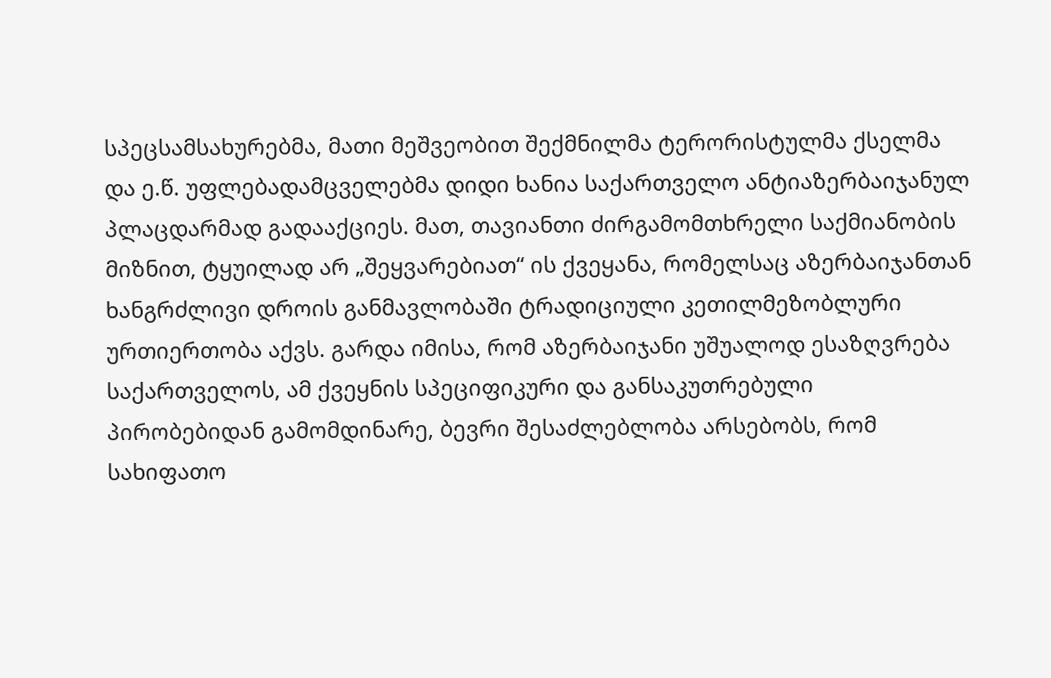სპეცსამსახურებმა, მათი მეშვეობით შექმნილმა ტერორისტულმა ქსელმა და ე.წ. უფლებადამცველებმა დიდი ხანია საქართველო ანტიაზერბაიჯანულ პლაცდარმად გადააქციეს. მათ, თავიანთი ძირგამომთხრელი საქმიანობის მიზნით, ტყუილად არ „შეყვარებიათ“ ის ქვეყანა, რომელსაც აზერბაიჯანთან ხანგრძლივი დროის განმავლობაში ტრადიციული კეთილმეზობლური ურთიერთობა აქვს. გარდა იმისა, რომ აზერბაიჯანი უშუალოდ ესაზღვრება საქართველოს, ამ ქვეყნის სპეციფიკური და განსაკუთრებული პირობებიდან გამომდინარე, ბევრი შესაძლებლობა არსებობს, რომ სახიფათო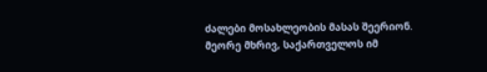ძალები მოსახლეობის მასას შეერიონ. მეორე მხრივ, საქართველოს იმ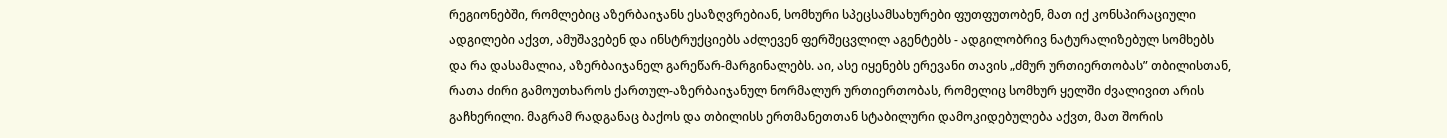რეგიონებში, რომლებიც აზერბაიჯანს ესაზღვრებიან, სომხური სპეცსამსახურები ფუთფუთობენ, მათ იქ კონსპირაციული ადგილები აქვთ, ამუშავებენ და ინსტრუქციებს აძლევენ ფერშეცვლილ აგენტებს - ადგილობრივ ნატურალიზებულ სომხებს და რა დასამალია, აზერბაიჯანელ გარეწარ-მარგინალებს. აი, ასე იყენებს ერევანი თავის „ძმურ ურთიერთობას” თბილისთან, რათა ძირი გამოუთხაროს ქართულ-აზერბაიჯანულ ნორმალურ ურთიერთობას, რომელიც სომხურ ყელში ძვალივით არის გაჩხერილი. მაგრამ რადგანაც ბაქოს და თბილისს ერთმანეთთან სტაბილური დამოკიდებულება აქვთ, მათ შორის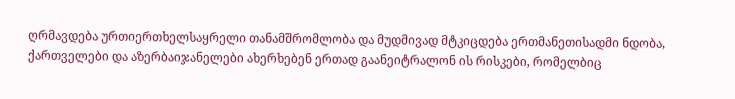ღრმავდება ურთიერთხელსაყრელი თანამშრომლობა და მუდმივად მტკიცდება ერთმანეთისადმი ნდობა, ქართველები და აზერბაიჯანელები ახერხებენ ერთად გაანეიტრალონ ის რისკები, რომელბიც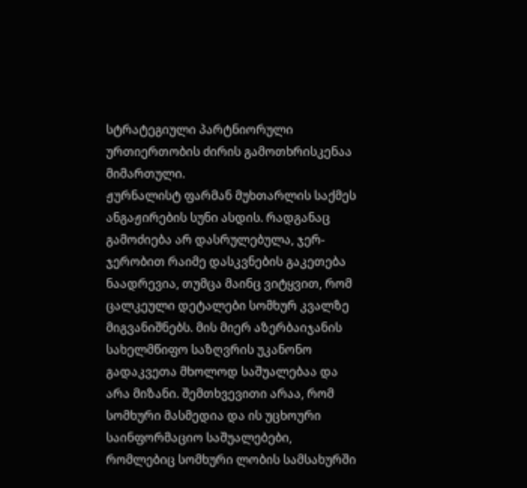სტრატეგიული პარტნიორული ურთიერთობის ძირის გამოთხრისკენაა მიმართული.
ჟურნალისტ ფარმან მუხთარლის საქმეს ანგაჟირების სუნი ასდის. რადგანაც გამოძიება არ დასრულებულა, ჯერ-ჯერობით რაიმე დასკვნების გაკეთება ნაადრევია, თუმცა მაინც ვიტყვით, რომ ცალკეული დეტალები სომხურ კვალზე მიგვანიშნებს. მის მიერ აზერბაიჯანის სახელმწიფო საზღვრის უკანონო გადაკვეთა მხოლოდ საშუალებაა და არა მიზანი. შემთხვევითი არაა, რომ სომხური მასმედია და ის უცხოური საინფორმაციო საშუალებები, რომლებიც სომხური ლობის სამსახურში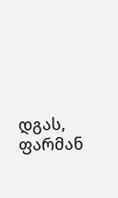დგას, ფარმან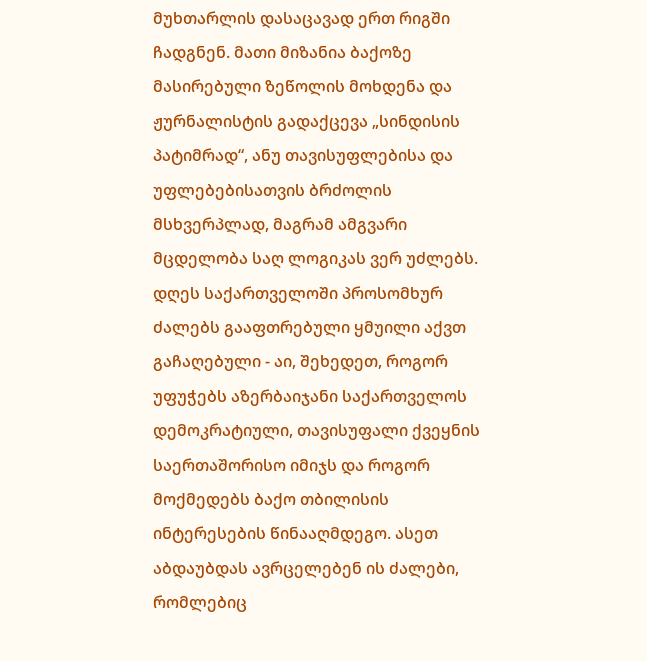მუხთარლის დასაცავად ერთ რიგში ჩადგნენ. მათი მიზანია ბაქოზე მასირებული ზეწოლის მოხდენა და ჟურნალისტის გადაქცევა „სინდისის პატიმრად“, ანუ თავისუფლებისა და უფლებებისათვის ბრძოლის მსხვერპლად, მაგრამ ამგვარი მცდელობა საღ ლოგიკას ვერ უძლებს.
დღეს საქართველოში პროსომხურ ძალებს გააფთრებული ყმუილი აქვთ გაჩაღებული - აი, შეხედეთ, როგორ უფუჭებს აზერბაიჯანი საქართველოს დემოკრატიული, თავისუფალი ქვეყნის საერთაშორისო იმიჯს და როგორ მოქმედებს ბაქო თბილისის ინტერესების წინააღმდეგო. ასეთ აბდაუბდას ავრცელებენ ის ძალები, რომლებიც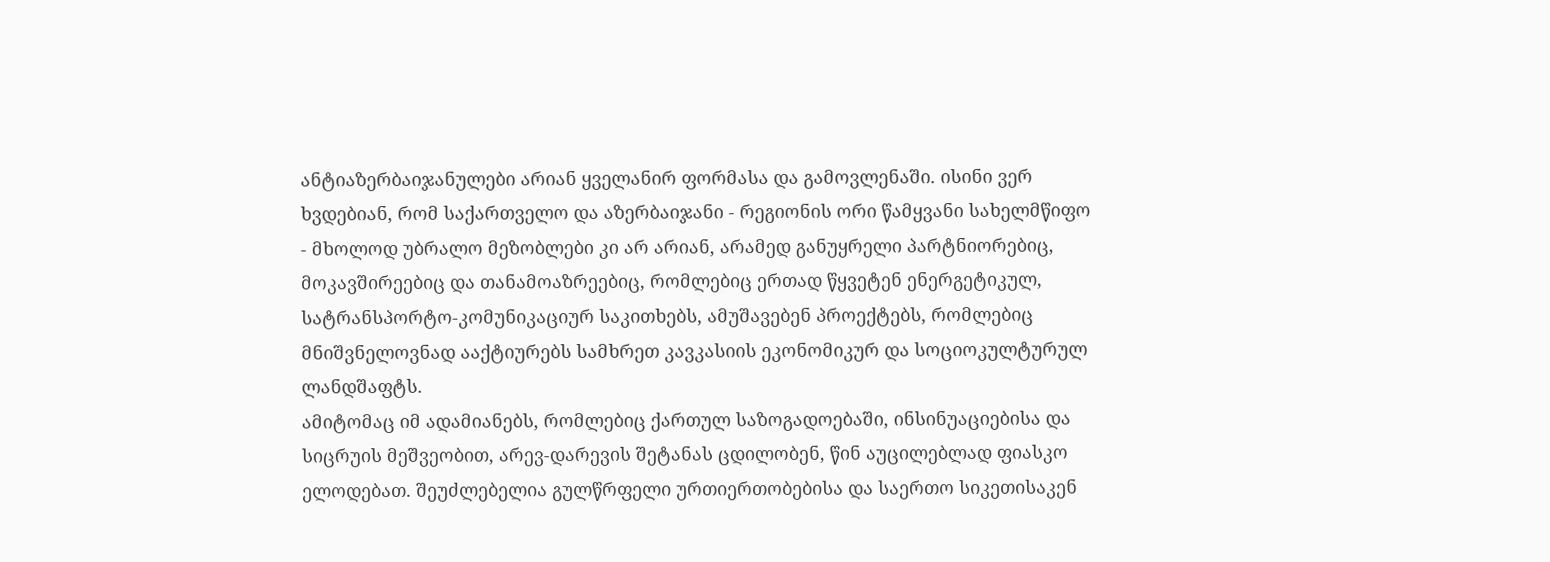ანტიაზერბაიჯანულები არიან ყველანირ ფორმასა და გამოვლენაში. ისინი ვერ ხვდებიან, რომ საქართველო და აზერბაიჯანი - რეგიონის ორი წამყვანი სახელმწიფო - მხოლოდ უბრალო მეზობლები კი არ არიან, არამედ განუყრელი პარტნიორებიც, მოკავშირეებიც და თანამოაზრეებიც, რომლებიც ერთად წყვეტენ ენერგეტიკულ, სატრანსპორტო-კომუნიკაციურ საკითხებს, ამუშავებენ პროექტებს, რომლებიც მნიშვნელოვნად ააქტიურებს სამხრეთ კავკასიის ეკონომიკურ და სოციოკულტურულ ლანდშაფტს.
ამიტომაც იმ ადამიანებს, რომლებიც ქართულ საზოგადოებაში, ინსინუაციებისა და სიცრუის მეშვეობით, არევ-დარევის შეტანას ცდილობენ, წინ აუცილებლად ფიასკო ელოდებათ. შეუძლებელია გულწრფელი ურთიერთობებისა და საერთო სიკეთისაკენ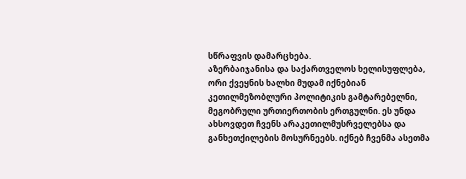სწრაფვის დამარცხება.
აზერბაიჯანისა და საქართველოს ხელისუფლება, ორი ქვეყნის ხალხი მუდამ იქნებიან კეთილმეზობლური პოლიტიკის გამტარებელნი, მეგობრული ურთიერთობის ერთგულნი. ეს უნდა ახსოვდეთ ჩვენს არაკეთილმუსრველებსა და განხეთქილების მოსურნეებს. იქნებ ჩვენმა ასეთმა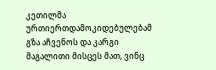კეთილმა ურთიერთდამოკიდებულებამ გზა აჩვენოს და კარგი მაგალითი მისცეს მათ, ვინც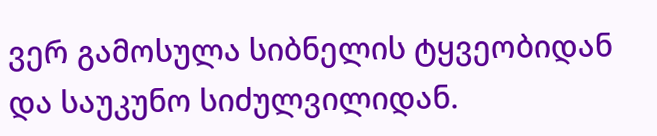ვერ გამოსულა სიბნელის ტყვეობიდან და საუკუნო სიძულვილიდან.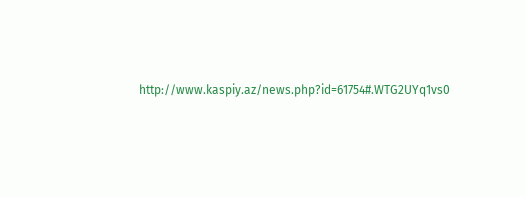http://www.kaspiy.az/news.php?id=61754#.WTG2UYq1vs0